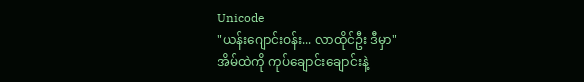Unicode
"ယန်းဂျောင်းဝန်း... လာထိုင်ဦး ဒီမှာ"
အိမ်ထဲကို ကုပ်ချောင်းချောင်းနဲ့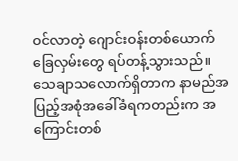ဝင်လာတဲ့ ဂျောင်းဝန်းတစ်ယောက် ခြေလှမ်းတွေ ရပ်တန့်သွားသည်။ သေချာသလောက်ရှိတာက နာမည်အပြည့်အစုံအခေါ်ခံရကတည်းက အကြောင်းတစ်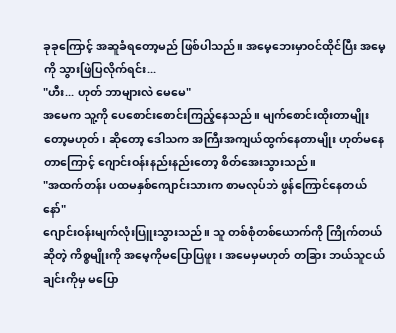ခုခုကြောင့် အဆူခံရတော့မည် ဖြစ်ပါသည်။ အမေ့ဘေးမှာဝင်ထိုင်ပြီး အမေ့ကို သွားဖြဲပြလိုက်ရင်း...
"ဟီး... ဟုတ် ဘာများလဲ မေမေ"
အမေက သူ့ကို ပေစောင်းစောင်းကြည့်နေသည်။ မျက်စောင်းထိုးတာမျိုးတော့မဟုတ်၊ ဆိုတော့ ဒေါသက အကြီးအကျယ်ထွက်နေတာမျိုး ဟုတ်မနေတာကြောင့် ဂျောင်းဝန်းနည်းနည်းတော့ စိတ်အေးသွားသည်။
"အထက်တန်း ပထမနှစ်ကျောင်းသားက စာမလုပ်ဘဲ ဖွန်ကြောင်နေတယ်နော်"
ဂျောင်းဝန်းမျက်လုံးပြူးသွားသည်။ သူ တစ်စုံတစ်ယောက်ကို ကြိုက်တယ်ဆိုတဲ့ ကိစ္စမျိုးကို အမေ့ကိုမပြောပြဖူး၊ အမေမှမဟုတ် တခြား ဘယ်သူငယ်ချင်းကိုမှ မပြော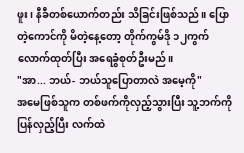ဖူး၊ နီခီတစ်ယောက်တည်း သိခြင်းဖြစ်သည်။ ပြောတဲ့ကောင်ကို မိတဲ့နေ့တော့ တိုက်ကွမ်ဒို ၁၂ကွက်လောက်ထုတ်ပြီး အရေခွံစုတ်ဦးမည်။
"အာ... ဘယ်- ဘယ်သူပြောတာလဲ အမေ့ကို"
အမေဖြစ်သူက တစ်ဖက်ကိုလှည့်သွားပြီး သူ့ဘက်ကို ပြန်လှည့်ပြီး လက်ထဲ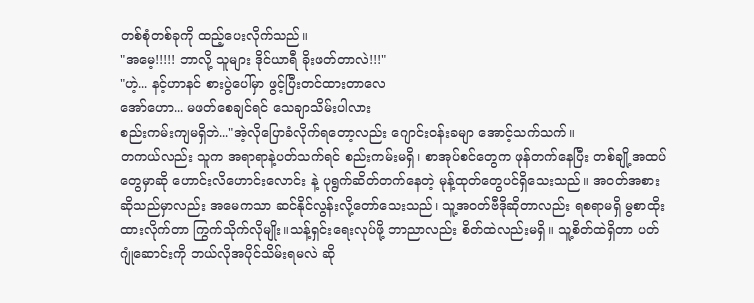တစ်စုံတစ်ခုကို ထည့်ပေးလိုက်သည်။
"အမေ့!!!!! ဘာလို့ သူများ ဒိုင်ယာရီ ခိုးဖတ်တာလဲ!!!"
"ဟဲ့... နင့်ဟာနင် စားပွဲပေါ်မှာ ဖွင့်ပြီးတင်ထားတာလေ
အော်ဟော... မဖတ်စေချင်ရင် သေချာသိမ်းပါလား
စည်းကမ်းကျမရှိဘဲ..."အဲ့လိုပြောခံလိုက်ရတော့လည်း ဂျောင်းဝန်းခမျာ အောင့်သက်သက်။
တကယ်လည်း သူက အရာရာနဲ့ပတ်သက်ရင် စည်းကမ်းမရှိ၊ စာအုပ်စင်တွေက ဖုန်တက်နေပြီး တစ်ချို့အထပ်တွေမှာဆို ဟောင်းလိဟောင်းလောင်း နဲ့ ပုရွက်ဆိတ်တက်နေတဲ့ မုန့်ထုတ်တွေပင်ရှိသေးသည်။ အဝတ်အစားဆိုသည်မှာလည်း အမေကသာ ဆင်နိုင်လွန်းလို့တော်သေးသည်၊ သူ့အဝတ်ဗီဒိုဆိုတာလည်း ရစရာမရှိ မွစာထိုးထားလိုက်တာ ကြွက်သိုက်လိုမျိုး။သန့်ရှင်းရေးလုပ်ဖို့ ဘာညာလည်း စိတ်ထဲလည်းမရှိ။ သူ့စိတ်ထဲရှိတာ ပတ်ဂျုံဆောင်းကို ဘယ်လိုအပိုင်သိမ်းရမလဲ ဆို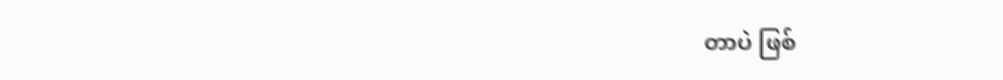တာပဲ ဖြစ်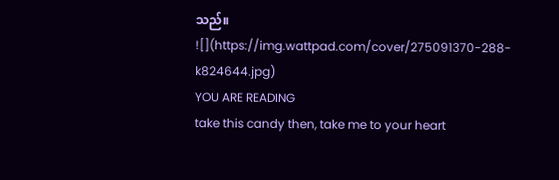သည်။
![](https://img.wattpad.com/cover/275091370-288-k824644.jpg)
YOU ARE READING
take this candy then, take me to your heart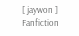[ jaywon ]
Fanfiction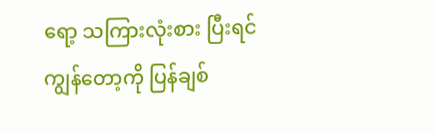ရော့ သကြားလုံးစား ပြီးရင်ကျွန်တော့ကို ပြန်ချစ်